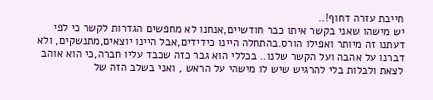חייבת עזרה דחוף!..
יש מישהו שאני בקשר איתו כבר חודשיים,אנחנו לא מחפשים הגדרות לקשר כי לפי דעתנו זה מיותר ואפילו הורס.בהתחלה היינו כידידים,אבל היינו יוצאים,מתנשקים, ולא דברנו על אהבה ועל הקשר שלנו.. בכללי הוא גבר כזה שכבד עליו חברה,כי הוא אוהב לצאת ולבלות בלי להרגיש שיש לו מישהי על הראש , ואני בשלב הזה של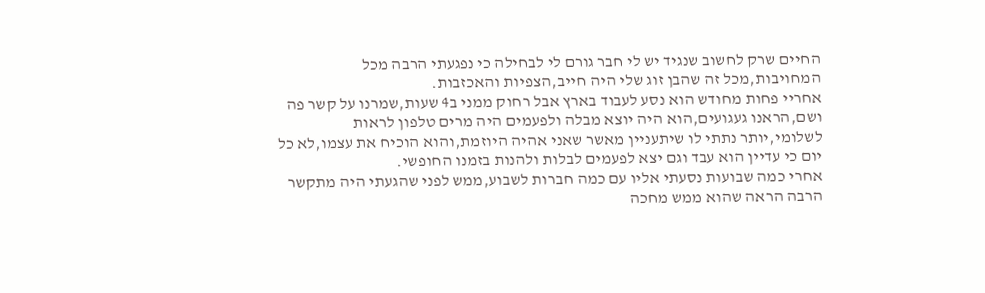החיים שרק לחשוב שנגיד יש לי חבר גורם לי לבחילה כי נפגעתי הרבה מכל המחויבות,מכל זה שהבן זוג שלי היה חייב,הצפיות והאכזבות.
אחריי פחות מחודש הוא נסע לעבוד בארץ אבל רחוק ממני ב4 שעות,שמרנו על קשר פה ושם,הראנו געגועים,הוא היה יוצא מבלה ולפעמים היה מרים טלפון לראות לשלומי,יותר נתתי לו שיתעניין מאשר שאני אהיה היוזמת,והוא הוכיח את עצמו,לא כל יום כי עדיין הוא עבד וגם יצא לפעמים לבלות ולהנות בזמנו החופשי.
אחרי כמה שבועות נסעתי אליו עם כמה חברות לשבוע,ממש לפני שהגעתי היה מתקשר הרבה הראה שהוא ממש מחכה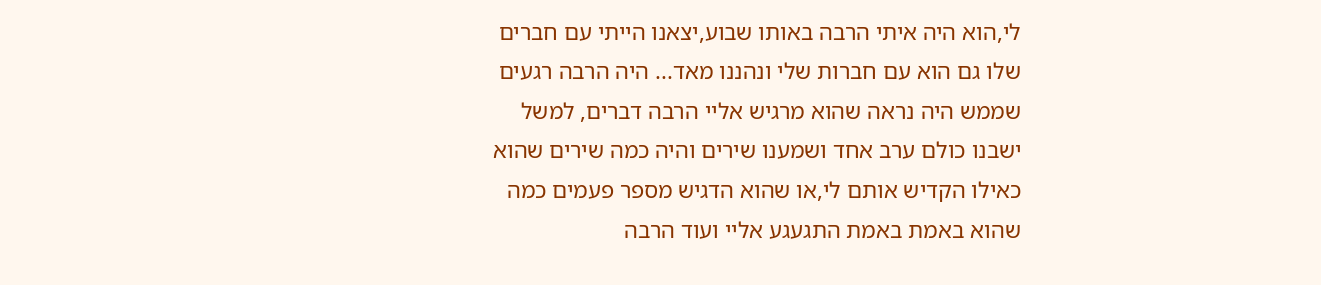לי,הוא היה איתי הרבה באותו שבוע,יצאנו הייתי עם חברים שלו גם הוא עם חברות שלי ונהננו מאד... היה הרבה רגעים שממש היה נראה שהוא מרגיש אליי הרבה דברים, למשל ישבנו כולם ערב אחד ושמענו שירים והיה כמה שירים שהוא כאילו הקדיש אותם לי,או שהוא הדגיש מספר פעמים כמה שהוא באמת באמת התגעגע אליי ועוד הרבה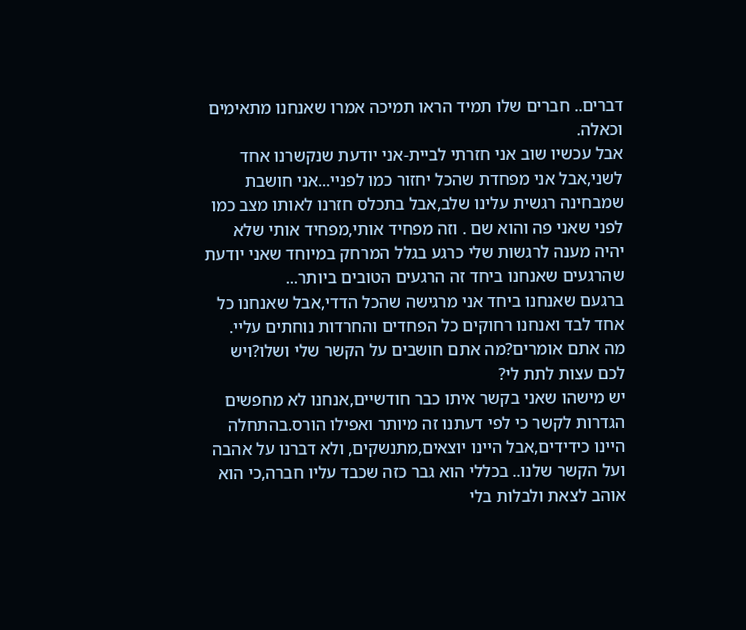דברים.. חברים שלו תמיד הראו תמיכה אמרו שאנחנו מתאימים וכאלה.
אבל עכשיו שוב אני חזרתי לביית-אני יודעת שנקשרנו אחד לשני,אבל אני מפחדת שהכל יחזור כמו לפניי...אני חושבת שמבחינה רגשית עלינו שלב,אבל בתכלס חזרנו לאותו מצב כמו לפני שאני פה והוא שם . וזה מפחיד אותי,מפחיד אותי שלא יהיה מענה לרגשות שלי כרגע בגלל המרחק במיוחד שאני יודעת שהרגעים שאנחנו ביחד זה הרגעים הטובים ביותר...
ברגעם שאנחנו ביחד אני מרגישה שהכל הדדי,אבל שאנחנו כל אחד לבד ואנחנו רחוקים כל הפחדים והחרדות נוחתים עליי.
מה אתם אומרים?מה אתם חושבים על הקשר שלי ושלו?ויש לכם עצות לתת לי?
יש מישהו שאני בקשר איתו כבר חודשיים,אנחנו לא מחפשים הגדרות לקשר כי לפי דעתנו זה מיותר ואפילו הורס.בהתחלה היינו כידידים,אבל היינו יוצאים,מתנשקים, ולא דברנו על אהבה ועל הקשר שלנו.. בכללי הוא גבר כזה שכבד עליו חברה,כי הוא אוהב לצאת ולבלות בלי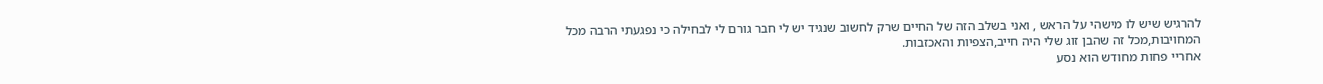להרגיש שיש לו מישהי על הראש , ואני בשלב הזה של החיים שרק לחשוב שנגיד יש לי חבר גורם לי לבחילה כי נפגעתי הרבה מכל המחויבות,מכל זה שהבן זוג שלי היה חייב,הצפיות והאכזבות.
אחריי פחות מחודש הוא נסע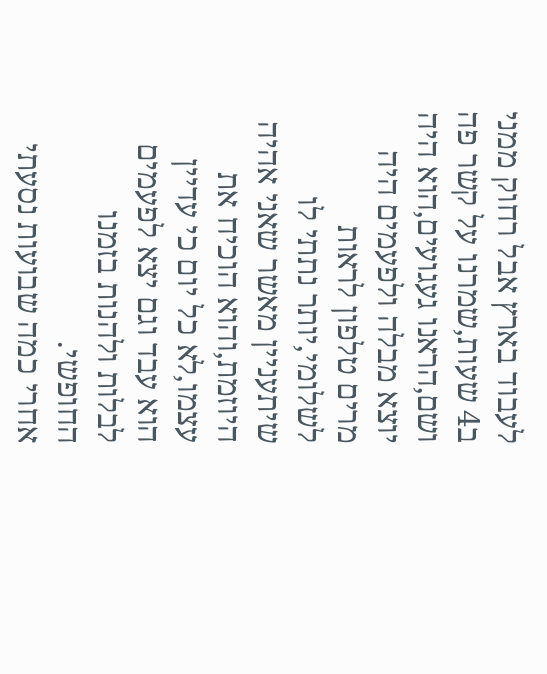לעבוד בארץ אבל רחוק ממני ב4 שעות,שמרנו על קשר פה ושם,הראנו געגועים,הוא היה יוצא מבלה ולפעמים היה מרים טלפון לראות לשלומי,יותר נתתי לו שיתעניין מאשר שאני אהיה היוזמת,והוא הוכיח את עצמו,לא כל יום כי עדיין הוא עבד וגם יצא לפעמים לבלות ולהנות בזמנו החופשי.
אחרי כמה שבועות נסעתי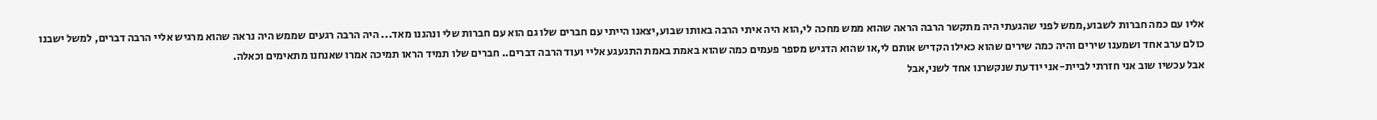אליו עם כמה חברות לשבוע,ממש לפני שהגעתי היה מתקשר הרבה הראה שהוא ממש מחכה לי,הוא היה איתי הרבה באותו שבוע,יצאנו הייתי עם חברים שלו גם הוא עם חברות שלי ונהננו מאד... היה הרבה רגעים שממש היה נראה שהוא מרגיש אליי הרבה דברים, למשל ישבנו כולם ערב אחד ושמענו שירים והיה כמה שירים שהוא כאילו הקדיש אותם לי,או שהוא הדגיש מספר פעמים כמה שהוא באמת באמת התגעגע אליי ועוד הרבה דברים.. חברים שלו תמיד הראו תמיכה אמרו שאנחנו מתאימים וכאלה.
אבל עכשיו שוב אני חזרתי לביית-אני יודעת שנקשרנו אחד לשני,אבל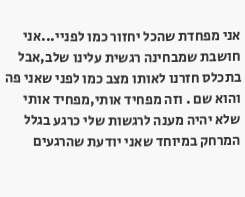אני מפחדת שהכל יחזור כמו לפניי...אני חושבת שמבחינה רגשית עלינו שלב,אבל בתכלס חזרנו לאותו מצב כמו לפני שאני פה והוא שם . וזה מפחיד אותי,מפחיד אותי שלא יהיה מענה לרגשות שלי כרגע בגלל המרחק במיוחד שאני יודעת שהרגעים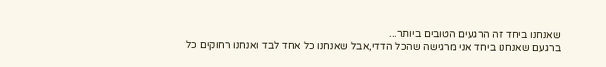שאנחנו ביחד זה הרגעים הטובים ביותר...
ברגעם שאנחנו ביחד אני מרגישה שהכל הדדי,אבל שאנחנו כל אחד לבד ואנחנו רחוקים כל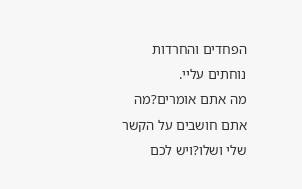הפחדים והחרדות נוחתים עליי.
מה אתם אומרים?מה אתם חושבים על הקשר שלי ושלו?ויש לכם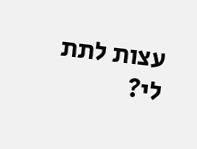עצות לתת לי?